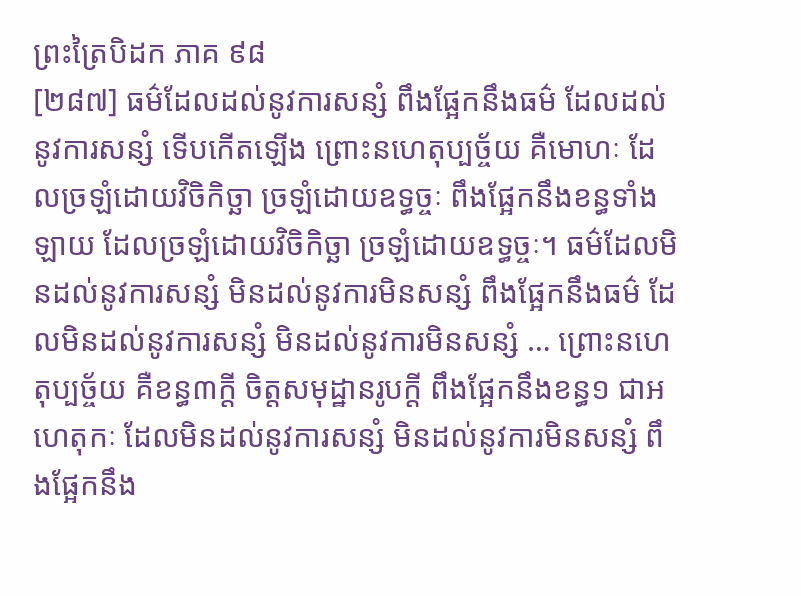ព្រះត្រៃបិដក ភាគ ៩៨
[២៨៧] ធម៌ដែលដល់នូវការសន្សំ ពឹងផ្អែកនឹងធម៌ ដែលដល់នូវការសន្សំ ទើបកើតឡើង ព្រោះនហេតុប្បច្ច័យ គឺមោហៈ ដែលច្រឡំដោយវិចិកិច្ឆា ច្រឡំដោយឧទ្ធច្ចៈ ពឹងផ្អែកនឹងខន្ធទាំងឡាយ ដែលច្រឡំដោយវិចិកិច្ឆា ច្រឡំដោយឧទ្ធច្ចៈ។ ធម៌ដែលមិនដល់នូវការសន្សំ មិនដល់នូវការមិនសន្សំ ពឹងផ្អែកនឹងធម៌ ដែលមិនដល់នូវការសន្សំ មិនដល់នូវការមិនសន្សំ … ព្រោះនហេតុប្បច្ច័យ គឺខន្ធ៣ក្តី ចិត្តសមុដ្ឋានរូបក្តី ពឹងផ្អែកនឹងខន្ធ១ ជាអហេតុកៈ ដែលមិនដល់នូវការសន្សំ មិនដល់នូវការមិនសន្សំ ពឹងផ្អែកនឹង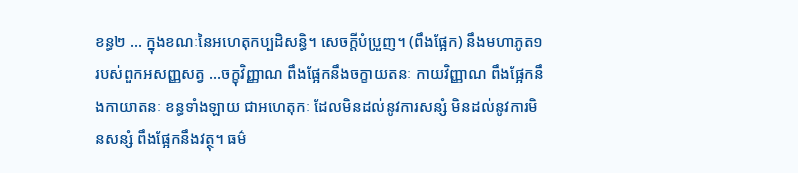ខន្ធ២ … ក្នុងខណៈនៃអហេតុកប្បដិសន្ធិ។ សេចក្តីបំប្រួញ។ (ពឹងផ្អែក) នឹងមហាភូត១ របស់ពួកអសញ្ញសត្វ …ចក្ខុវិញ្ញាណ ពឹងផ្អែកនឹងចក្ខាយតនៈ កាយវិញ្ញាណ ពឹងផ្អែកនឹងកាយាតនៈ ខន្ធទាំងឡាយ ជាអហេតុកៈ ដែលមិនដល់នូវការសន្សំ មិនដល់នូវការមិនសន្សំ ពឹងផ្អែកនឹងវត្ថុ។ ធម៌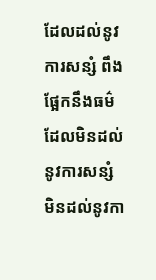ដែលដល់នូវការសន្សំ ពឹងផ្អែកនឹងធម៌ ដែលមិនដល់នូវការសន្សំ មិនដល់នូវកា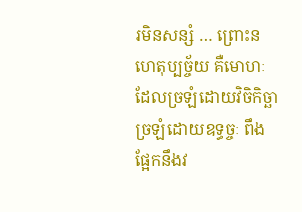រមិនសន្សំ … ព្រោះនហេតុប្បច្ច័យ គឺមោហៈ ដែលច្រឡំដោយវិចិកិច្ឆា ច្រឡំដោយឧទ្ធច្ចៈ ពឹងផ្អែកនឹងវ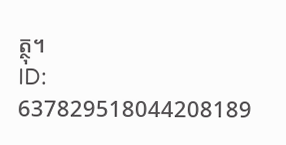ត្ថុ។
ID: 637829518044208189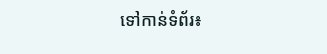ទៅកាន់ទំព័រ៖